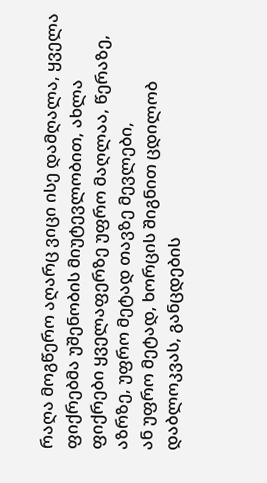რაღა მოგწერო აღარც ვიცი ისე დამღალა, ყველა ფიქრებმა უშენობის მიუტევლობით, ახლა ფიქრები ყველაფერზე უფრო მაღლაა, წერაზე, აზრზე, უფრო მეტად თავზე მევლები,
ან უფრო მეტად, ხორცის შიგნით ცდილობ დაბლოკვას, განცდების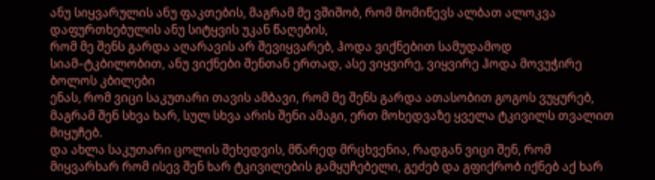ანუ სიყვარულის ანუ ფაკთების, მაგრამ მე ვშიშობ, რომ მომიწევს ალბათ ალოკვა დაფურთხებულის ანუ სიტყვის უკან წაღების,
რომ მე შენს გარდა აღარავის არ შევიყვარებ, ჰოდა ვიქნებით სამუდამოდ სიამ–ტკბილობით, ანუ ვიქნები შენთან ერთად, ასე ვიყვირე, ვიყვირე ჰოდა მოვუჭირე ბოლოს კბილები
ენას, რომ ვიცი საკუთარი თავის ამბავი, რომ მე შენს გარდა ათასობით გოგოს ვუყურებ, მაგრამ შენ სხვა ხარ, სულ სხვა არის შენი ამაგი, ერთ მოხედვაზე ყველა ტკივილს თვალით მიყუჩებ.
და ახლა საკუთარი ცოლის შეხედვის, მწარედ მრცხვენია, რადგან ვიცი შენ, რომ მიყვარხარ რომ ისევ შენ ხარ ტკივილების გამყუჩებელი, გეძებ და გფიქრობ იქნებ აქ ხარ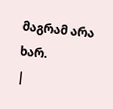მაგრამ არა ხარ.
|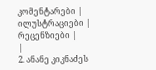კომენტარები |
ილუსტრაციები |
რეცენზიები |
|
2. ანანე კიკნაძეს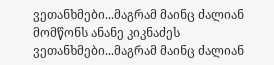ვეთანხმები...მაგრამ მაინც ძალიან მომწონს ანანე კიკნაძეს ვეთანხმები...მაგრამ მაინც ძალიან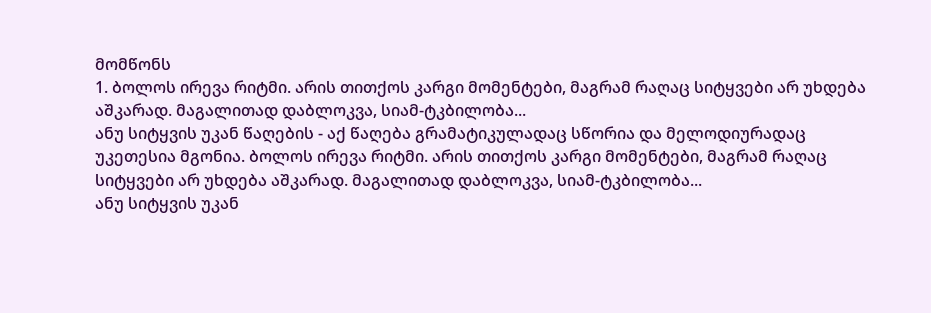მომწონს
1. ბოლოს ირევა რიტმი. არის თითქოს კარგი მომენტები, მაგრამ რაღაც სიტყვები არ უხდება აშკარად. მაგალითად დაბლოკვა, სიამ-ტკბილობა...
ანუ სიტყვის უკან წაღების - აქ წაღება გრამატიკულადაც სწორია და მელოდიურადაც უკეთესია მგონია. ბოლოს ირევა რიტმი. არის თითქოს კარგი მომენტები, მაგრამ რაღაც სიტყვები არ უხდება აშკარად. მაგალითად დაბლოკვა, სიამ-ტკბილობა...
ანუ სიტყვის უკან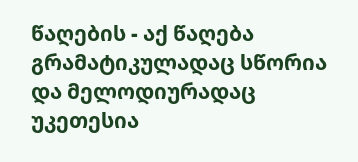წაღების - აქ წაღება გრამატიკულადაც სწორია და მელოდიურადაც უკეთესია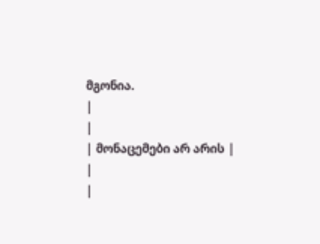მგონია.
|
|
| მონაცემები არ არის |
|
|